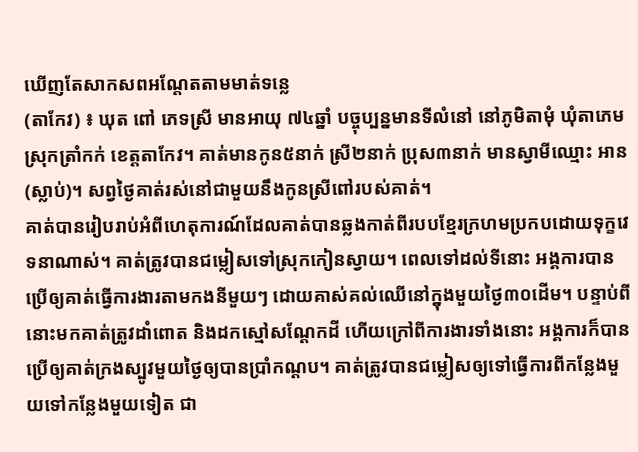ឃើញតែសាកសពអណ្ដែតតាមមាត់ទន្លេ
(តាកែវ) ៖ ឃុត ពៅ ភេទស្រី មានអាយុ ៧៤ឆ្នាំ បច្ចុប្បន្នមានទីលំនៅ នៅភូមិតាមុំ ឃុំតាភេម ស្រុកត្រាំកក់ ខេត្តតាកែវ។ គាត់មានកូន៥នាក់ ស្រី២នាក់ ប្រុស៣នាក់ មានស្វាមីឈ្មោះ អាន(ស្លាប់)។ សព្វថ្ងៃគាត់រស់នៅជាមួយនឹងកូនស្រីពៅរបស់គាត់។
គាត់បានរៀបរាប់អំពីហេតុការណ៍ដែលគាត់បានឆ្លងកាត់ពីរបបខ្មែរក្រហមប្រកបដោយទុក្ខវេទនាណាស់។ គាត់ត្រូវបានជម្លៀសទៅស្រុកកៀនស្វាយ។ ពេលទៅដល់ទីនោះ អង្គការបានប្រើឲ្យគាត់ធ្វើការងារតាមកងនីមួយៗ ដោយគាស់គល់ឈើនៅក្នុងមួយថ្ងៃ៣០ដើម។ បន្ទាប់ពីនោះមកគាត់ត្រូវដាំពោត និងដកស្មៅសណ្ដែកដី ហើយក្រៅពីការងារទាំងនោះ អង្គការក៏បានប្រើឲ្យគាត់ក្រងស្បូវមួយថ្ងៃឲ្យបានប្រាំកណ្ដប។ គាត់ត្រូវបានជម្លៀសឲ្យទៅធ្វើការពីកន្លែងមួយទៅកន្លែងមួយទៀត ជា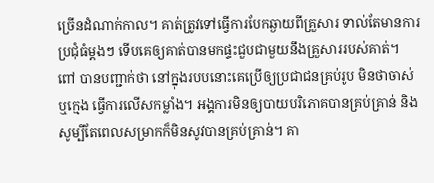ច្រើនដំណាក់កាល។ គាត់ត្រូវទៅធ្វើការបែកឆ្ងាយពីគ្រួសារ ទាល់តែមានការប្រជុំធំម្ដងៗ ទើបគេឲ្យគាត់បានមកផ្ទះជួបជាមួយនឹងគ្រួសាររបស់គាត់។
ពៅ បានបញ្ជាក់ថា នៅក្នុងរបបនោះគេប្រើឲ្យប្រជាជនគ្រប់រូប មិនថាចាស់ ឬក្មេង ធ្វើការលើសកម្លាំង។ អង្គការមិនឲ្យបាយបរិភោគបានគ្រប់គ្រាន់ និង សូម្បីតែពេលសម្រាកក៏មិនសូវបានគ្រប់គ្រាន់។ គា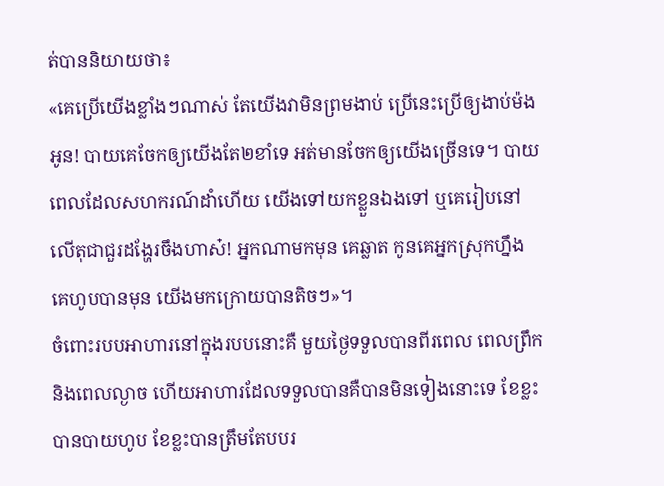ត់បាននិយាយថា៖
«គេប្រើយើងខ្លាំងៗណាស់ តែយើងវាមិនព្រមងាប់ ប្រើនេះប្រើឲ្យងាប់ម៉ងអូន! បាយគេចែកឲ្យយើងតែ២ខាំទេ អត់មានចែកឲ្យយើងច្រើនទេ។ បាយពេលដែលសហករណ៍ដាំហើយ យើងទៅយកខ្លួនឯងទៅ ឬគេរៀបនៅលើតុជាជួរដង្ហែរចឹងហាស៎! អ្នកណាមកមុន គេឆ្លាត កូនគេអ្នកស្រុកហ្នឹង គេហូបបានមុន យើងមកក្រោយបានតិចៗ»។
ចំពោះរបបអាហារនៅក្នុងរបបនោះគឺ មួយថ្ងៃទទួលបានពីរពេល ពេលព្រឹក និងពេលល្ងាច ហើយអាហារដែលទទួលបានគឺបានមិនទៀងនោះទេ ខែខ្លះបានបាយហូប ខែខ្លះបានត្រឹមតែបបរ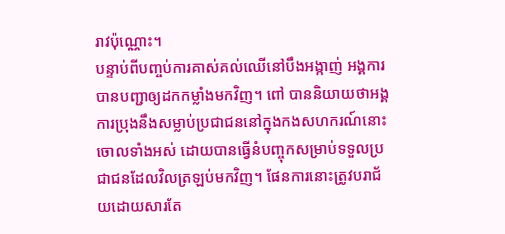រាវប៉ុណ្ណោះ។
បន្ទាប់ពីបញ្ចប់ការគាស់គល់ឈើនៅបឹងអង្កាញ់ អង្គការបានបញ្ជាឲ្យដកកម្លាំងមកវិញ។ ពៅ បាននិយាយថាអង្គការប្រុងនឹងសម្លាប់ប្រជាជននៅក្នុងកងសហករណ៍នោះចោលទាំងអស់ ដោយបានធ្វើនំបញ្ចុកសម្រាប់ទទួលប្រជាជនដែលវិលត្រឡប់មកវិញ។ ផែនការនោះត្រូវបរាជ័យដោយសារតែ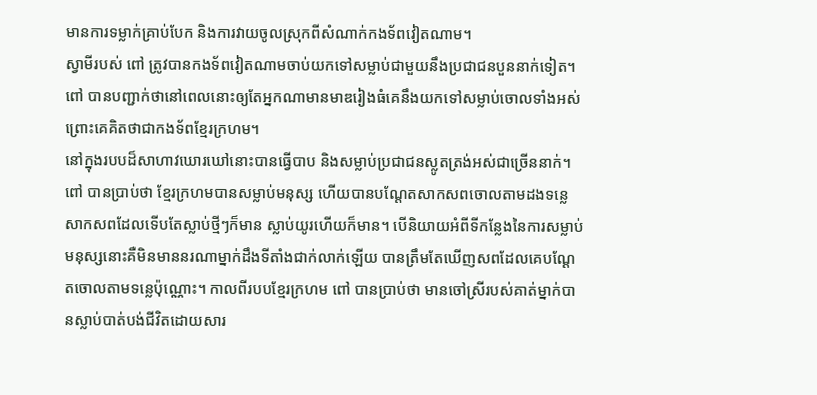មានការទម្លាក់គ្រាប់បែក និងការវាយចូលស្រុកពីសំណាក់កងទ័ពវៀតណាម។
ស្វាមីរបស់ ពៅ ត្រូវបានកងទ័ពវៀតណាមចាប់យកទៅសម្លាប់ជាមួយនឹងប្រជាជនបួននាក់ទៀត។ ពៅ បានបញ្ជាក់ថានៅពេលនោះឲ្យតែអ្នកណាមានមាឌរៀងធំគេនឹងយកទៅសម្លាប់ចោលទាំងអស់ ព្រោះគេគិតថាជាកងទ័ពខ្មែរក្រហម។
នៅក្នុងរបបដ៏សាហាវឃោរឃៅនោះបានធ្វើបាប និងសម្លាប់ប្រជាជនស្លូតត្រង់អស់ជាច្រើននាក់។ ពៅ បានប្រាប់ថា ខ្មែរក្រហមបានសម្លាប់មនុស្ស ហើយបានបណ្ដែតសាកសពចោលតាមដងទន្លេ សាកសពដែលទើបតែស្លាប់ថ្មីៗក៏មាន ស្លាប់យូរហើយក៏មាន។ បើនិយាយអំពីទីកន្លែងនៃការសម្លាប់មនុស្សនោះគឺមិនមាននរណាម្នាក់ដឹងទីតាំងជាក់លាក់ឡើយ បានត្រឹមតែឃើញសពដែលគេបណ្ដែតចោលតាមទន្លេប៉ុណ្ណោះ។ កាលពីរបបខ្មែរក្រហម ពៅ បានប្រាប់ថា មានចៅស្រីរបស់គាត់ម្នាក់បានស្លាប់បាត់បង់ជីវិតដោយសារ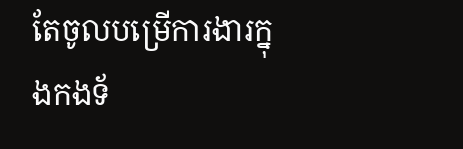តែចូលបម្រើការងារក្នុងកងទ័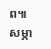ព៕
សម្ភា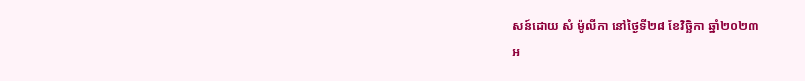សន៍ដោយ សំ ម៉ូលីកា នៅថ្ងៃទី២៨ ខែវិច្ឆិកា ឆ្នាំ២០២៣
អ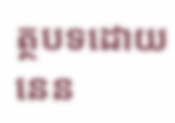ត្ថបទដោយ នេន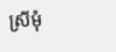ស្រីមុំ